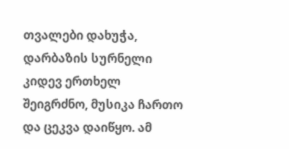თვალები დახუჭა, დარბაზის სურნელი კიდევ ერთხელ შეიგრძნო, მუსიკა ჩართო და ცეკვა დაიწყო. ამ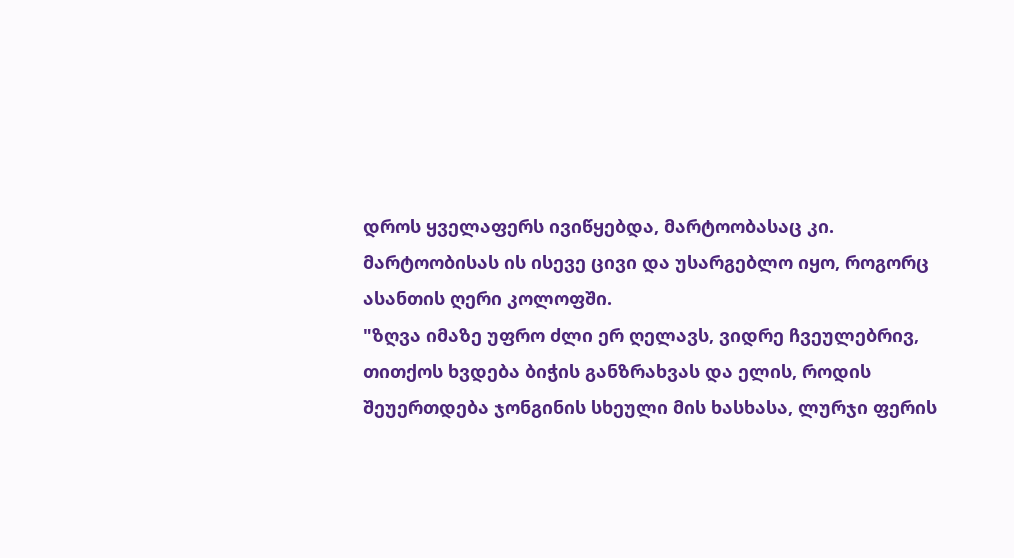დროს ყველაფერს ივიწყებდა, მარტოობასაც კი. მარტოობისას ის ისევე ცივი და უსარგებლო იყო, როგორც ასანთის ღერი კოლოფში.
"ზღვა იმაზე უფრო ძლი ერ ღელავს, ვიდრე ჩვეულებრივ, თითქოს ხვდება ბიჭის განზრახვას და ელის, როდის შეუერთდება ჯონგინის სხეული მის ხასხასა, ლურჯი ფერის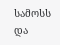სამოსს და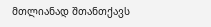მთლიანად შთანთქავს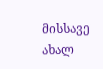მისსავე ახალ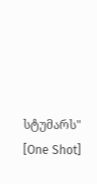სტუმარს"
[One Shot]